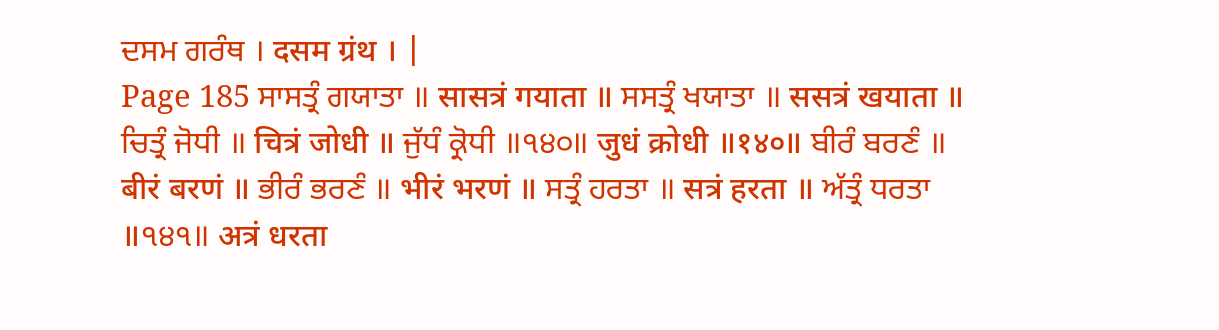ਦਸਮ ਗਰੰਥ । दसम ग्रंथ । |
Page 185 ਸਾਸਤ੍ਰੰ ਗਯਾਤਾ ॥ सासत्रं गयाता ॥ ਸਸਤ੍ਰੰ ਖਯਾਤਾ ॥ ससत्रं खयाता ॥ ਚਿਤ੍ਰੰ ਜੋਧੀ ॥ चित्रं जोधी ॥ ਜੁੱਧੰ ਕ੍ਰੋਧੀ ॥੧੪੦॥ जुधं क्रोधी ॥१४०॥ ਬੀਰੰ ਬਰਣੰ ॥ बीरं बरणं ॥ ਭੀਰੰ ਭਰਣੰ ॥ भीरं भरणं ॥ ਸਤ੍ਰੰ ਹਰਤਾ ॥ सत्रं हरता ॥ ਅੱਤ੍ਰੰ ਧਰਤਾ ॥੧੪੧॥ अत्रं धरता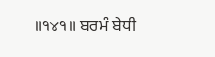॥१४१॥ ਬਰਮੰ ਬੇਧੀ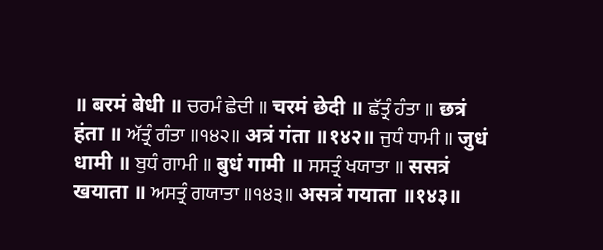॥ बरमं बेधी ॥ ਚਰਮੰ ਛੇਦੀ ॥ चरमं छेदी ॥ ਛੱਤ੍ਰੰ ਹੰਤਾ ॥ छत्रं हंता ॥ ਅੱਤ੍ਰੰ ਗੰਤਾ ॥੧੪੨॥ अत्रं गंता ॥१४२॥ ਜੁਧੰ ਧਾਮੀ ॥ जुधं धामी ॥ ਬੁਧੰ ਗਾਮੀ ॥ बुधं गामी ॥ ਸਸਤ੍ਰੰ ਖਯਾਤਾ ॥ ससत्रं खयाता ॥ ਅਸਤ੍ਰੰ ਗਯਾਤਾ ॥੧੪੩॥ असत्रं गयाता ॥१४३॥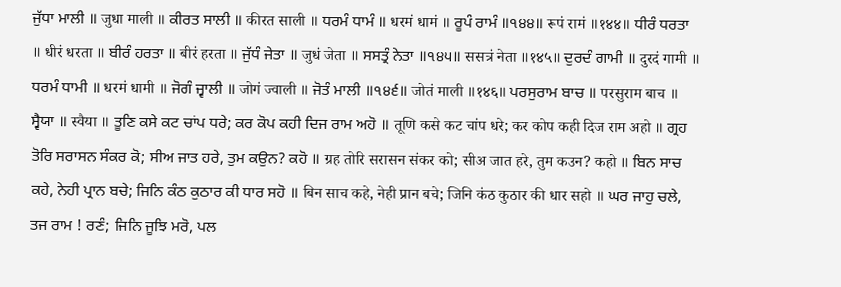ਜੁੱਧਾ ਮਾਲੀ ॥ जुधा माली ॥ ਕੀਰਤ ਸਾਲੀ ॥ कीरत साली ॥ ਧਰਮੰ ਧਾਮੰ ॥ धरमं धामं ॥ ਰੂਪੰ ਰਾਮੰ ॥੧੪੪॥ रूपं रामं ॥१४४॥ ਧੀਰੰ ਧਰਤਾ ॥ धीरं धरता ॥ ਬੀਰੰ ਹਰਤਾ ॥ बीरं हरता ॥ ਜੁੱਧੰ ਜੇਤਾ ॥ जुधं जेता ॥ ਸਸਤ੍ਰੰ ਨੇਤਾ ॥੧੪੫॥ ससत्रं नेता ॥१४५॥ ਦੁਰਦੰ ਗਾਮੀ ॥ दुरदं गामी ॥ ਧਰਮੰ ਧਾਮੀ ॥ धरमं धामी ॥ ਜੋਗੰ ਜ੍ਵਾਲੀ ॥ जोगं ज्वाली ॥ ਜੋਤੰ ਮਾਲੀ ॥੧੪੬॥ जोतं माली ॥१४६॥ ਪਰਸੁਰਾਮ ਬਾਚ ॥ परसुराम बाच ॥ ਸ੍ਵੈਯਾ ॥ स्वैया ॥ ਤੂਣਿ ਕਸੇ ਕਟ ਚਾਂਪ ਧਰੇ; ਕਰ ਕੋਪ ਕਹੀ ਦਿਜ ਰਾਮ ਅਹੋ ॥ तूणि कसे कट चांप धरे; कर कोप कही दिज राम अहो ॥ ਗ੍ਰਹ ਤੋਰਿ ਸਰਾਸਨ ਸੰਕਰ ਕੋ; ਸੀਅ ਜਾਤ ਹਰੇ, ਤੁਮ ਕਉਨ? ਕਹੋ ॥ ग्रह तोरि सरासन संकर को; सीअ जात हरे, तुम कउन? कहो ॥ ਬਿਨ ਸਾਚ ਕਹੇ, ਨੇਹੀ ਪ੍ਰਾਨ ਬਚੇ; ਜਿਨਿ ਕੰਠ ਕੁਠਾਰ ਕੀ ਧਾਰ ਸਹੋ ॥ बिन साच कहे, नेही प्रान बचे; जिनि कंठ कुठार की धार सहो ॥ ਘਰ ਜਾਹੁ ਚਲੇ, ਤਜ ਰਾਮ ! ਰਣੰ; ਜਿਨਿ ਜੂਝਿ ਮਰੋ, ਪਲ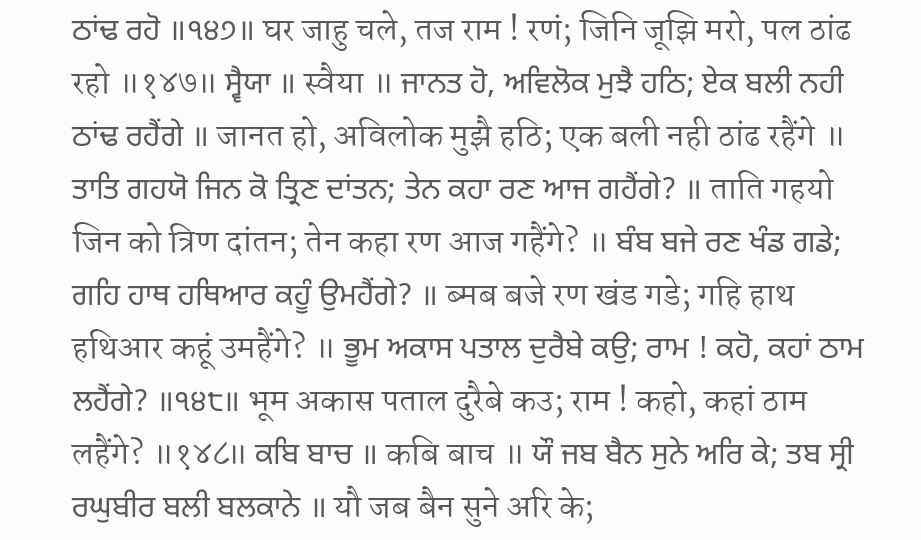ਠਾਂਢ ਰਹੋ ॥੧੪੭॥ घर जाहु चले, तज राम ! रणं; जिनि जूझि मरो, पल ठांढ रहो ॥१४७॥ ਸ੍ਵੈਯਾ ॥ स्वैया ॥ ਜਾਨਤ ਹੋ, ਅਵਿਲੋਕ ਮੁਝੈ ਹਠਿ; ਏਕ ਬਲੀ ਨਹੀ ਠਾਂਢ ਰਹੈਂਗੇ ॥ जानत हो, अविलोक मुझै हठि; एक बली नही ठांढ रहैंगे ॥ ਤਾਤਿ ਗਹਯੋ ਜਿਨ ਕੋ ਤ੍ਰਿਣ ਦਾਂਤਨ; ਤੇਨ ਕਹਾ ਰਣ ਆਜ ਗਹੈਂਗੇ? ॥ ताति गहयो जिन को त्रिण दांतन; तेन कहा रण आज गहैंगे? ॥ ਬੰਬ ਬਜੇ ਰਣ ਖੰਡ ਗਡੇ; ਗਹਿ ਹਾਥ ਹਥਿਆਰ ਕਹੂੰ ਉਮਹੈਂਗੇ? ॥ ब्मब बजे रण खंड गडे; गहि हाथ हथिआर कहूं उमहैंगे? ॥ ਭੂਮ ਅਕਾਸ ਪਤਾਲ ਦੁਰੈਬੇ ਕਉ; ਰਾਮ ! ਕਹੋ, ਕਹਾਂ ਠਾਮ ਲਹੈਂਗੇ? ॥੧੪੮॥ भूम अकास पताल दुरैबे कउ; राम ! कहो, कहां ठाम लहैंगे? ॥१४८॥ ਕਬਿ ਬਾਚ ॥ कबि बाच ॥ ਯੌ ਜਬ ਬੈਨ ਸੁਨੇ ਅਰਿ ਕੇ; ਤਬ ਸ੍ਰੀ ਰਘੁਬੀਰ ਬਲੀ ਬਲਕਾਨੇ ॥ यौ जब बैन सुने अरि के;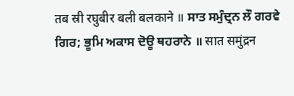तब स्री रघुबीर बली बलकाने ॥ ਸਾਤ ਸਮੁੰਦ੍ਰਨ ਲੌ ਗਰਵੇ ਗਿਰ; ਭੂਮਿ ਅਕਾਸ ਦੋਊ ਥਹਰਾਨੇ ॥ सात समुंद्रन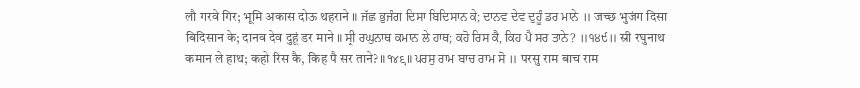लौ गरवे गिर; भूमि अकास दोऊ थहराने ॥ ਜੱਛ ਭੁਜੰਗ ਦਿਸਾ ਬਿਦਿਸਾਨ ਕੇ; ਦਾਨਵ ਦੇਵ ਦੁਹੂੰ ਡਰ ਮਾਨੇ ॥ जच्छ भुजंग दिसा बिदिसान के; दानव देव दुहूं डर माने ॥ ਸ੍ਰੀ ਰਘੁਨਾਥ ਕਮਾਨ ਲੇ ਹਾਥ; ਕਹੋ ਰਿਸ ਕੈ, ਕਿਹ ਪੈ ਸਰ ਤਾਨੇ? ॥੧੪੯॥ स्री रघुनाथ कमान ले हाथ; कहो रिस कै, किह पै सर ताने? ॥१४९॥ ਪਰਸੁ ਰਾਮ ਬਾਚ ਰਾਮ ਸੋ ॥ परसु राम बाच राम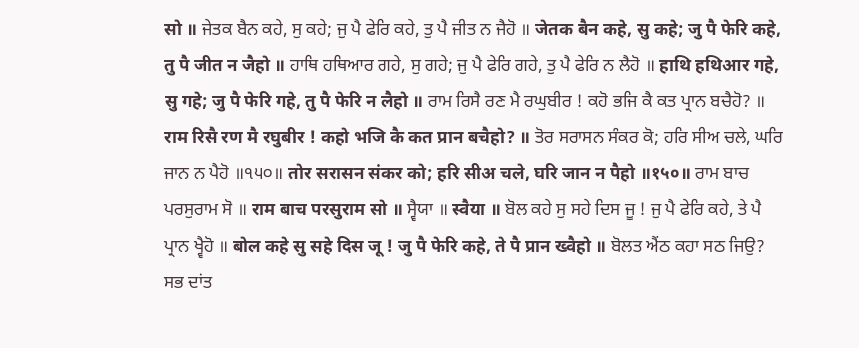सो ॥ ਜੇਤਕ ਬੈਨ ਕਹੇ, ਸੁ ਕਹੇ; ਜੁ ਪੈ ਫੇਰਿ ਕਹੇ, ਤੁ ਪੈ ਜੀਤ ਨ ਜੈਹੋ ॥ जेतक बैन कहे, सु कहे; जु पै फेरि कहे, तु पै जीत न जैहो ॥ ਹਾਥਿ ਹਥਿਆਰ ਗਹੇ, ਸੁ ਗਹੇ; ਜੁ ਪੈ ਫੇਰਿ ਗਹੇ, ਤੁ ਪੈ ਫੇਰਿ ਨ ਲੈਹੋ ॥ हाथि हथिआर गहे, सु गहे; जु पै फेरि गहे, तु पै फेरि न लैहो ॥ ਰਾਮ ਰਿਸੈ ਰਣ ਮੈ ਰਘੁਬੀਰ ! ਕਹੋ ਭਜਿ ਕੈ ਕਤ ਪ੍ਰਾਨ ਬਚੈਹੋ? ॥ राम रिसै रण मै रघुबीर ! कहो भजि कै कत प्रान बचैहो? ॥ ਤੋਰ ਸਰਾਸਨ ਸੰਕਰ ਕੋ; ਹਰਿ ਸੀਅ ਚਲੇ, ਘਰਿ ਜਾਨ ਨ ਪੈਹੋ ॥੧੫੦॥ तोर सरासन संकर को; हरि सीअ चले, घरि जान न पैहो ॥१५०॥ ਰਾਮ ਬਾਚ ਪਰਸੁਰਾਮ ਸੋ ॥ राम बाच परसुराम सो ॥ ਸ੍ਵੈਯਾ ॥ स्वैया ॥ ਬੋਲ ਕਹੇ ਸੁ ਸਹੇ ਦਿਸ ਜੂ ! ਜੁ ਪੈ ਫੇਰਿ ਕਹੇ, ਤੇ ਪੈ ਪ੍ਰਾਨ ਖ੍ਵੈਹੋ ॥ बोल कहे सु सहे दिस जू ! जु पै फेरि कहे, ते पै प्रान ख्वैहो ॥ ਬੋਲਤ ਐਂਠ ਕਹਾ ਸਠ ਜਿਉ? ਸਭ ਦਾਂਤ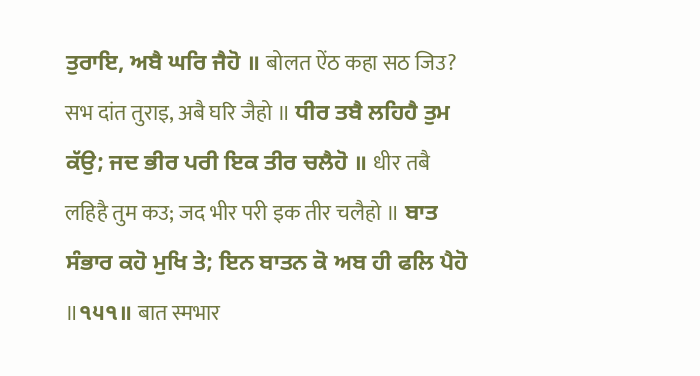ਤੁਰਾਇ, ਅਬੈ ਘਰਿ ਜੈਹੋ ॥ बोलत ऐंठ कहा सठ जिउ? सभ दांत तुराइ, अबै घरि जैहो ॥ ਧੀਰ ਤਬੈ ਲਹਿਹੈ ਤੁਮ ਕੱਉ; ਜਦ ਭੀਰ ਪਰੀ ਇਕ ਤੀਰ ਚਲੈਹੋ ॥ धीर तबै लहिहै तुम कउ; जद भीर परी इक तीर चलैहो ॥ ਬਾਤ ਸੰਭਾਰ ਕਹੋ ਮੁਖਿ ਤੇ; ਇਨ ਬਾਤਨ ਕੋ ਅਬ ਹੀ ਫਲਿ ਪੈਹੋ ॥੧੫੧॥ बात स्मभार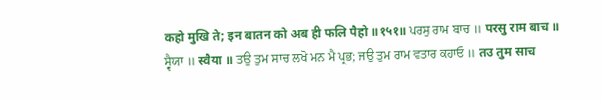कहो मुखि ते; इन बातन को अब ही फलि पैहो ॥१५१॥ ਪਰਸੁ ਰਾਮ ਬਾਚ ॥ परसु राम बाच ॥ ਸ੍ਵੈਯਾ ॥ स्वैया ॥ ਤਉ ਤੁਮ ਸਾਚ ਲਖੋ ਮਨ ਮੈ ਪ੍ਰਭ; ਜਉ ਤੁਮ ਰਾਮ ਵਤਾਰ ਕਹਾਓ ॥ तउ तुम साच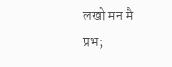लखो मन मै प्रभ;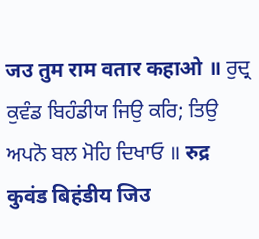जउ तुम राम वतार कहाओ ॥ ਰੁਦ੍ਰ ਕੁਵੰਡ ਬਿਹੰਡੀਯ ਜਿਉ ਕਰਿ; ਤਿਉ ਅਪਨੋ ਬਲ ਮੋਹਿ ਦਿਖਾਓ ॥ रुद्र कुवंड बिहंडीय जिउ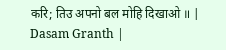करि; तिउ अपनो बल मोहि दिखाओ ॥ |
Dasam Granth |